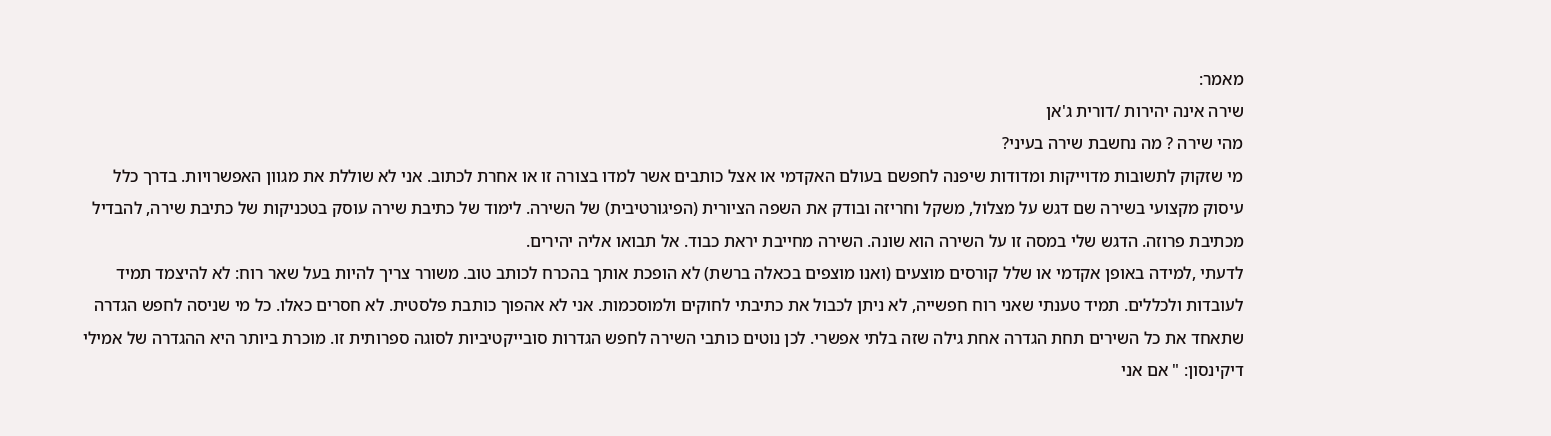מאמר:
שירה אינה יהירות /דורית ג'אן
מהי שירה ? מה נחשבת שירה בעיני?
מי שזקוק לתשובות מדוייקות ומדודות שיפנה לחפשם בעולם האקדמי או אצל כותבים אשר למדו בצורה זו או אחרת לכתוב. אני לא שוללת את מגוון האפשרויות. בדרך כלל עיסוק מקצועי בשירה שם דגש על מצלול, משקל וחריזה ובודק את השפה הציורית (הפיגורטיבית) של השירה. לימוד של כתיבת שירה עוסק בטכניקות של כתיבת שירה, להבדיל מכתיבת פרוזה. הדגש שלי במסה זו על השירה הוא שונה. השירה מחייבת יראת כבוד. אל תבואו אליה יהירים.
לדעתי ,למידה באופן אקדמי או שלל קורסים מוצעים (ואנו מוצפים בכאלה ברשת) לא הופכת אותך בהכרח לכותב טוב. משורר צריך להיות בעל שאר רוח: לא להיצמד תמיד לעובדות ולכללים. תמיד טענתי שאני רוח חפשייה, לא ניתן לכבול את כתיבתי לחוקים ולמוסכמות. אני לא אהפוך כותבת פלסטית. לא חסרים כאלו. כל מי שניסה לחפש הגדרה שתאחד את כל השירים תחת הגדרה אחת גילה שזה בלתי אפשרי. לכן נוטים כותבי השירה לחפש הגדרות סובייקטיביות לסוגה ספרותית זו. מוכרת ביותר היא ההגדרה של אמילי דיקינסון: " אם אני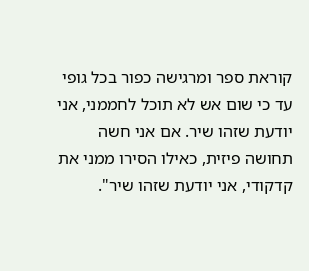קוראת ספר ומרגישה כפור בכל גופי עד כי שום אש לא תוכל לחממני, אני יודעת שזהו שיר. אם אני חשה תחושה פיזית, כאילו הסירו ממני את קדקודי, אני יודעת שזהו שיר".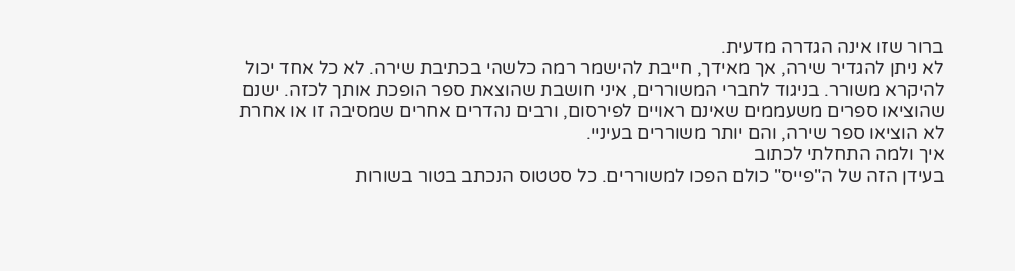ברור שזו אינה הגדרה מדעית.
לא ניתן להגדיר שירה, אך מאידך, חייבת להישמר רמה כלשהי בכתיבת שירה. לא כל אחד יכול להיקרא משורר. בניגוד לחברי המשוררים, איני חושבת שהוצאת ספר הופכת אותך לכזה. ישנם שהוציאו ספרים משעממים שאינם ראויים לפירסום, ורבים נהדרים אחרים שמסיבה זו או אחרת לא הוציאו ספר שירה, והם יותר משוררים בעיניי.
איך ולמה התחלתי לכתוב
בעידן הזה של ה"פייס" כולם הפכו למשוררים. כל סטטוס הנכתב בטור בשורות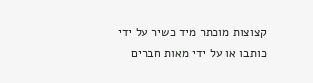קצוצות מוכתר מיד כשיר על ידי כותבו או על ידי מאות חברים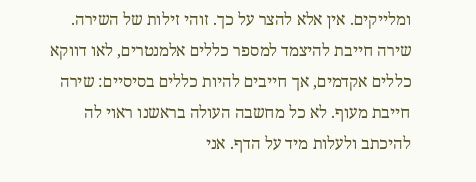ומלייקים. אין אלא להצר על כך. זוהי זילות של השירה. שירה חייבת להיצמד למספר כללים אלמנטרים, לאו דווקא כללים אקדמים, אך חייבים להיות כללים בסיסיים: שירה חייבת מעוף. לא כל מחשבה העולה בראשנו ראוי לה להיכתב ולעלות מיד על הדף. אני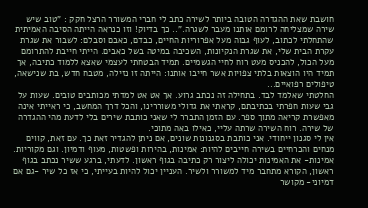חושבת שאת ההגדרה הטובה ביותר לשירה כתב לי חברי המשורר הרצל חקק : "טוב שיש שירה שמצליחה לרומם אותנו מעבר לשגרה.".. כך בדיוק! וזו כנראה הייתה הסיבה האמיתית שהתחלתי לכתוב, לעוף גבוה מעל אפרוריות החיים, כבדם, כאבם וסבלם: לשבור את שגרת עקרת הבית שלי, את שגרת הנקיונות, השכיבה במיטה בשל כאבים. הייתי חייבת להתרומם מעל הכול, להכניס מעט רוח לחיי הגשמיים. תמיד הבטחתי לעצמי שאצא ללמוד כתיבה, אך תמיד היו הוצאות בלתי צפויות אשר חייבו אותנו: הייתה זו נזילה, מטבח חדש, בת שנישאה, טיפולים רפואיים...
החלטתי שאלמד לבד. בתחילה זה נכתב גרוע. אך אט אט למדתי מכותבים טובים. שעות על גבי שעות חפרתי בכתיבתם, קראתי את גדולי משוררינו, והכל דרך המחשב, כי ראייתי אינה מאפשרת קריאה מתוך ספר. עם הזמן התברר לי שאני כותבת שירים בלי לדעת מהי ההגדרה של שירה. רוח השירה שרתה עליי, כאילו באה מתוכי.
אין לי סגנון ייחודי. אני כותבת בסגנונות שונים, אם ניתן להגדיר זאת כך. עם זאת, קווים מנחים והכרחיים בשירה חייבים להיות: אמינות, בהירות ופשטות, מעוף ודמיון. וגם מקוריות.
אמינות- את האמינות יכולה ליצור רק כתיבה בגוף ראשון. לדעתי, ברגע ששיר נכתב בגוף ראשון, הקורא מתחבר מיד למשורר ולשיר. העניין יכול להיות בעייתי, כי אז כל שיר -גם אם דמיוני- מקושר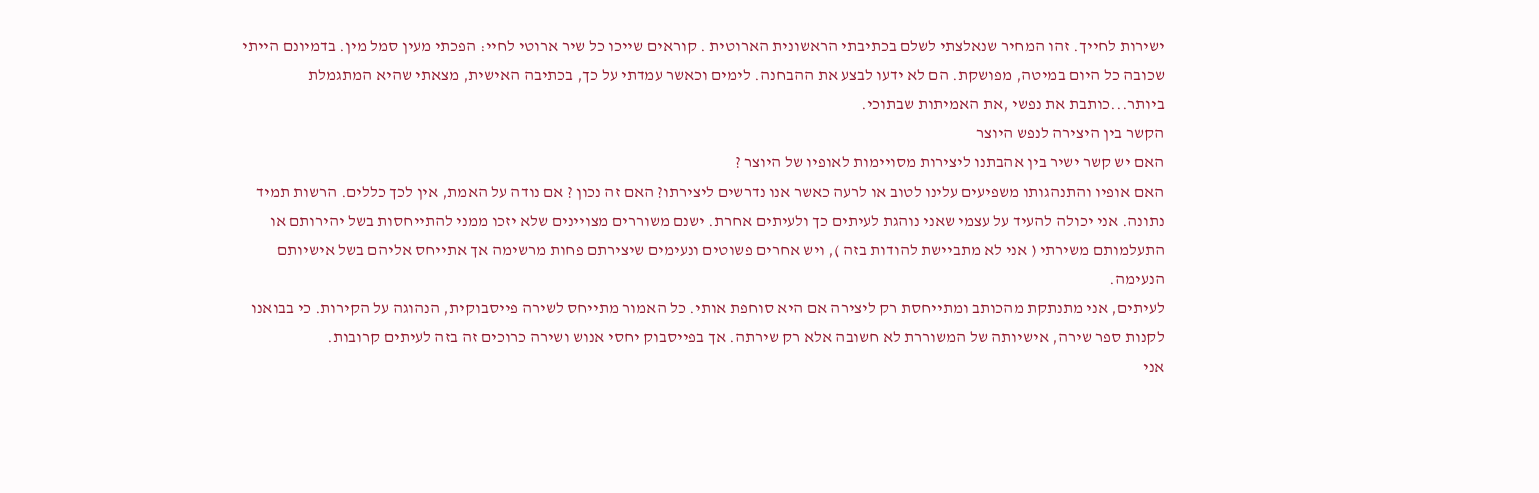ישירות לחייך. זהו המחיר שנאלצתי לשלם בכתיבתי הראשונית הארוטית . קוראים שייכו כל שיר ארוטי לחיי: הפכתי מעין סמל מין. בדמיונם הייתי שכובה כל היום במיטה, מפושקת. הם לא ידעו לבצע את ההבחנה. לימים וכאשר עמדתי על כך, בכתיבה האישית, מצאתי שהיא המתגמלת ביותר...כותבת את נפשי ,את האמיתות שבתוכי.
הקשר בין היצירה לנפש היוצר
האם יש קשר ישיר בין אהבתנו ליצירות מסויימות לאופיו של היוצר ?
האם אופיו והתנהגותו משפיעים עלינו לטוב או לרעה כאשר אנו נדרשים ליצירתו? האם זה נכון ? אם נודה על האמת, אין לכך כללים. הרשות תמיד נתונה. אני יכולה להעיד על עצמי שאני נוהגת לעיתים כך ולעיתים אחרת. ישנם משוררים מצויינים שלא יזכו ממני להתייחסות בשל יהירותם או התעלמותם משירתי ( אני לא מתביישת להודות בזה ), ויש אחרים פשוטים ונעימים שיצירתם פחות מרשימה אך אתייחס אליהם בשל אישיותם הנעימה.
לעיתים, אני מתנתקת מהכותב ומתייחסת רק ליצירה אם היא סוחפת אותי. כל האמור מתייחס לשירה פייסבוקית, הנהוגה על הקירות. כי בבואנו לקנות ספר שירה, אישיותה של המשוררת לא חשובה אלא רק שירתה. אך בפייסבוק יחסי אנוש ושירה כרוכים זה בזה לעיתים קרובות.
אני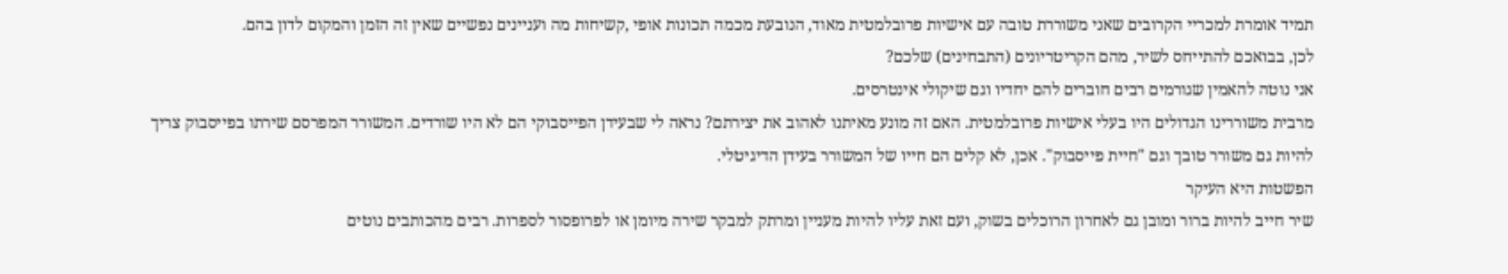תמיד אומרת למכריי הקרובים שאני משוררת טובה עם אישיות פרובלמטית מאוד, הנובעת מכמה תכונות אופי ,קשיחות מה ועניינים נפשיים שאין זה הזמן והמקום לדון בהם.
לכן, בבואכם להתייחס לשיר, מהם הקריטריונים (התבחינים) שלכם?
אני נוטה להאמין שגורמים רבים חוברים להם יחדיו וגם שיקולי אינטרסים.
מרבית משוררינו הגדולים היו בעלי אישיות פרובלמטית. האם זה מונע מאיתנו לאהוב את יצירתם? נראה לי שבעידן הפייסבוקי הם לא היו שורדים. המשורר המפרסם שירתו בפייסבוק צריך להיות גם משורר טובך וגם "חיית פייסבוק". אכן, לא קלים הם חייו של המשורר בעידן הדיגיטלי.
הפשטות היא העיקר
שיר חייב להיות ברור ומובן גם לאחרון הרוכלים בשוק, ועם זאת עליו להיות מעניין ומרתק למבקר שירה מיומן או לפרופסור לספרות. רבים מהכותבים נוטים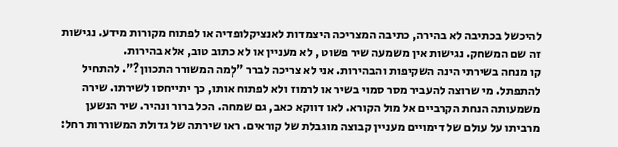להיכשל בכתיבה לא בהירה, כתיבה המצריכה היצמדות לאנציקלופדיה או לפתוח מקורות מידע. נגישות זה שם המשחק. נגישות אין משמעה שיר פשוט , לא מעניין או לא כתוב טוב, אלא בהירות.
קו מנחה בשירתי הינה השקיפות והבהירות. אני לא צריכה לברר "לְמה המשורר התכוון?". להתחיל להתפתל. מי שרוצה להעביר מסר סמוי בשיר או לרמוז ולא לפתוח אותו, כך יתייחסו לשירתו. שירה משמעותה הנחת הקרביים אל מול הקורא. לאו דווקא כאב, גם שמחה. הכל ברור ונהיר. שיר הנשען מרביתו על עולם של דימויים מעניין קבוצה מוגבלת של קוראים. ראו שירתה של גדולת המשוררות רחל: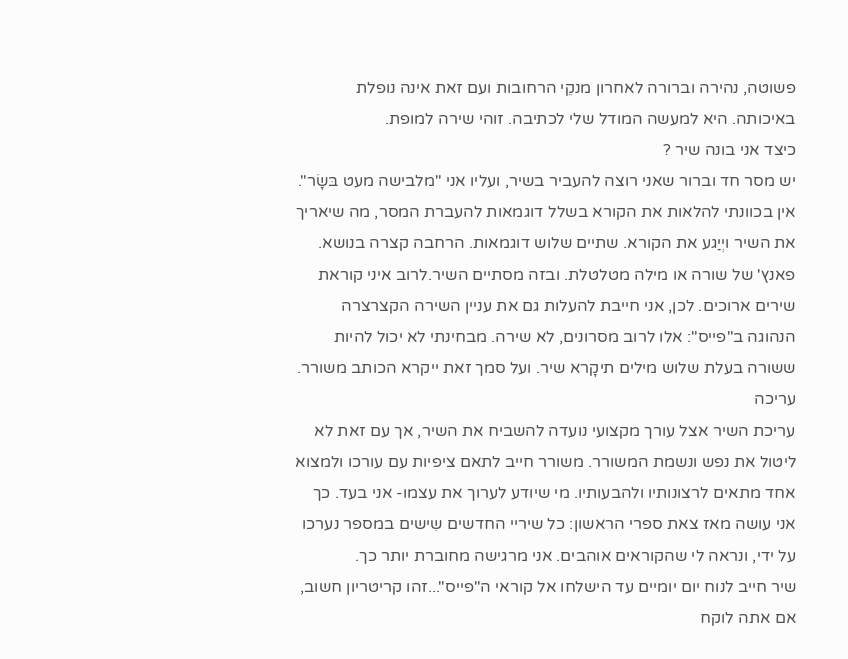פשוטה, נהירה וברורה לאחרון מנקֵי הרחובות ועם זאת אינה נופלת באיכותה. היא למעשה המודל שלי לכתיבה. זוהי שירה למופת.
כיצד אני בונה שיר ?
יש מסר חד וברור שאני רוצה להעביר בשיר, ועליו אני "מלבישה מעט בּשָׂר". אין בכוונתי להלאות את הקורא בשלל דוגמאות להעברת המסר, מה שיאריך את השיר ויְיַגע את הקורא. שתיים שלוש דוגמאות. הרחבה קצרה בנושא. פאנץ' של שורה או מילה מטלטלת. ובזה מסתיים השיר.לרוב איני קוראת שירים ארוכים. לכן, אני חייבת להעלות גם את עניין השירה הקצרצרה הנהוגה ב"פייס": אלו לרוב מסרונים, לא שירה. מבחינתי לא יכול להיות ששורה בעלת שלוש מילים תיקָרא שיר. ועל סמך זאת ייקרא הכותב משורר.
עריכה
עריכת השיר אצל עורך מקצועי נועדה להשביח את השיר, אך עם זאת לא ליטול את נפש ונשמת המשורר. משורר חייב לתאם ציפיות עם עורכו ולמצוא אחד מתאים לרצונותיו ולהבעותיו. מי שיודע לערוך את עצמו- אני בעד. כך אני עושה מאז צאת ספרי הראשון: כל שיריי החדשים שִישים במספר נערכו על ידי, ונראה לי שהקוראים אוהבים. אני מרגישה מחוברת יותר כך.
שיר חייב לנוח יום יומיים עד הישלחו אל קוראי ה"פייס"...זהו קריטריון חשוב, אם אתה לוקח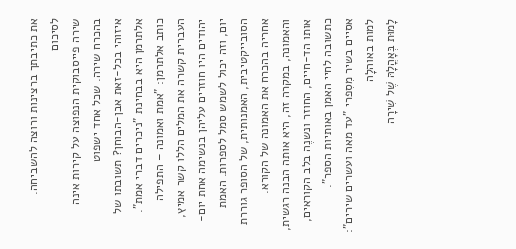את כתיבתך ברצינות ורוצה להשביחה.
לסיכום
שירה פייסבוקית הנפוצה על קירות אינה בהכרח שירה. שכל אחד ישפוט
איזוהי בכל-זאת אבן-הבוחן? תשובתו של אלתרמן היא בבחינת "ניכרים דברי אמת". כותב אלתרמן: "אמת ואמונה – התפילה העברית קשרה את המלים הללו קשר אמיץ, יהודים היו חוזרים עליהן בנשימה אחת יום-יום, וזה יכול לשמש סמל לספרות. האמת הסובייקטיבית, האמנותית, של הסופר גוררת אחריה בהכרח את האמונה של הקורא. והאמונה, במקרה זה, היא אותה הבנה רגשית, אותו הד-חיים, החוזר ונשנֶה בלב הקוראים, כתשובה לחיי האמן באותיות הספר".
אסיים בשיר מִסִפרי "עד מאה ועשרים שירים":
למות באוהלָה
לָמוּת בְּאָהֳלָהּ שֶׁל שִׁירָה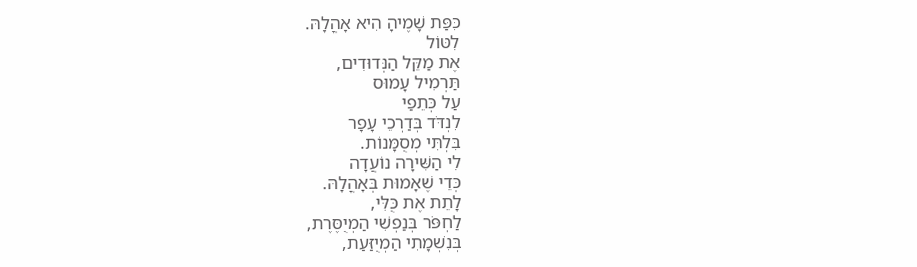כִּפַּת שָׁמֶיהָ הִיא אָהֳלָהּ.
לִטּוֹל
אֶת מַקֵּל הַנְּדוּדִים,
תַּרְמִיל עָמוּס
עַל כְּתֵפַי
לִנְדֹּד בְּדַרְכֵי עָפָר
בִּלְתִּי מְסֻמָּנוֹת.
לִי הַשִּׁירָה נוֹעֲדָה
כְּדֵי שֶׁאָמוּת בְּאָהֳלָהּ.
לָתֵת אֶת כֻּלִּי,
לַחְפֹּר בְּנַפְשִׁי הַמְיֻסֶּרֶת,
בְּנִשְׁמָתִי הַמְיֻזַּעַת,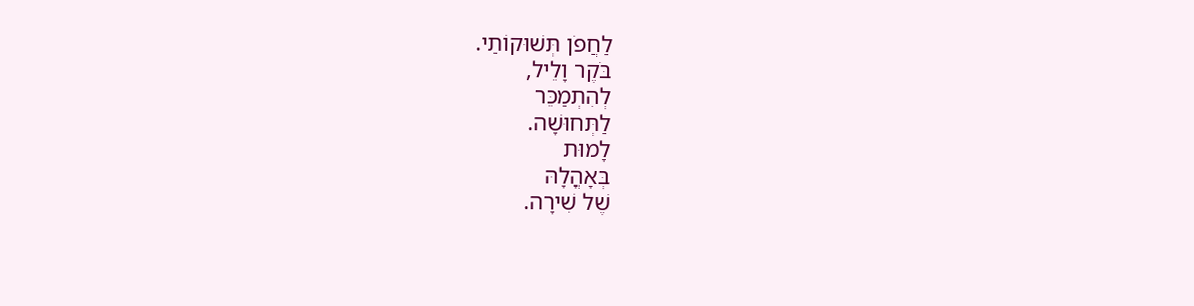לַחֲפֹן תְּשׁוּקוֹתַי.
בֹּקֶר וָלֵיל,
לְהִתְמַכֵּר
לַתְּחוּשָׁה.
לָמוּת
בְּאָהֳלָהּ
שֶׁל שִׁירָה.